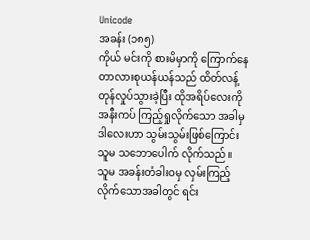Unicode
အခန်း (၁၈၅)
ကိုယ် မင်းကို စားမိမှာကို ကြောက်နေတာလားစုယန်ယန်သည် ထိတ်လန့် တုန်လှုပ်သွားခဲ့ပြီး ထိုအရိပ်လေးကို အနီးကပ် ကြည့်ရှုလိုက်သော အခါမှ ဒါလေးဟာ သွမ်းသွမ်းဖြစ်ကြောင်း သူမ သဘောပေါက် လိုက်သည်။
သူမ အခန်းတံခါးဝမှ လှမ်းကြည့် လိုက်သောအခါတွင် ရင်း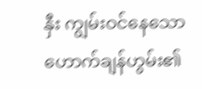နှီး ကျွမ်းဝင်နေသော ဟောက်ချန်ဟွမ်း၏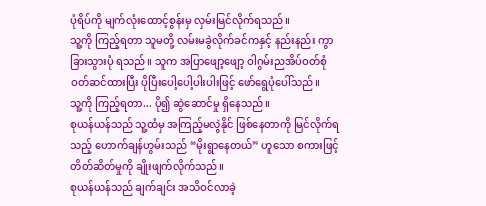ပုံရိပ်ကို မျက်လုံးထောင့်စွန်းမှ လှမ်းမြင်လိုက်ရသည်။
သူ့ကို ကြည့်ရတာ သူမတို့ လမ်းမခွဲလိုက်ခင်ကနှင့် နည်းနည်း ကွာခြားသွားပုံ ရသည်။ သူက အပြာဖျော့ဖျော့ ဝါဂွမ်းညအိပ်ဝတ်စုံ ဝတ်ဆင်ထားပြီး ပိုပြီးပေါ့ပေါ့ပါးပါးဖြင့် ဖော်ရွေပုံပေါ်သည်။
သူ့ကို ကြည့်ရတာ... ပို၍ ဆွဲဆောင်မှု ရှိနေသည်။
စုယန်ယန်သည် သူ့ထံမှ အကြည့်မလွဲနိုင် ဖြစ်နေတာကို မြင်လိုက်ရသည့် ဟောက်ချန်ဟွမ်းသည် “မိုးရွာနေတယ်” ဟူသော စကားဖြင့် တိတ်ဆိတ်မှုကို ချိုးဖျက်လိုက်သည်။
စုယန်ယန်သည် ချက်ချင်း အသိဝင်လာခဲ့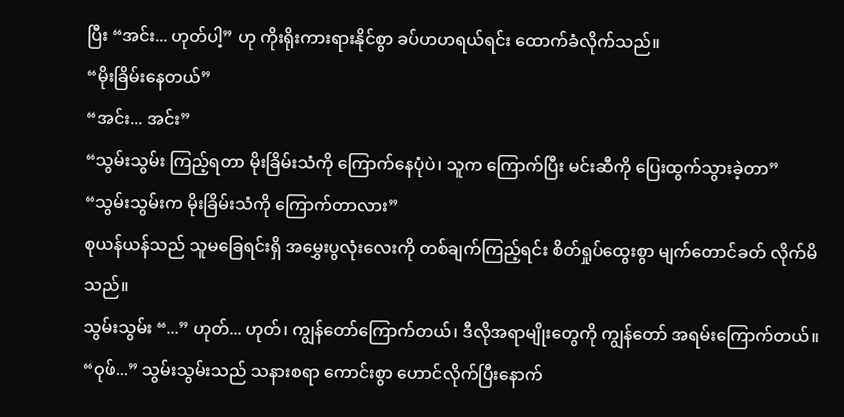ပြီး “အင်း... ဟုတ်ပါ့” ဟု ကိုးရိုးကားရားနိုင်စွာ ခပ်ဟဟရယ်ရင်း ထောက်ခံလိုက်သည်။
“မိုးခြိမ်းနေတယ်”
“အင်း... အင်း”
“သွမ်းသွမ်း ကြည့်ရတာ မိုးခြိမ်းသံကို ကြောက်နေပုံပဲ၊ သူက ကြောက်ပြီး မင်းဆီကို ပြေးထွက်သွားခဲ့တာ”
“သွမ်းသွမ်းက မိုးခြိမ်းသံကို ကြောက်တာလား”
စုယန်ယန်သည် သူမခြေရင်းရှိ အမွှေးပွလုံးလေးကို တစ်ချက်ကြည့်ရင်း စိတ်ရှုပ်ထွေးစွာ မျက်တောင်ခတ် လိုက်မိသည်။
သွမ်းသွမ်း “...” ဟုတ်... ဟုတ်၊ ကျွန်တော်ကြောက်တယ်၊ ဒီလိုအရာမျိုးတွေကို ကျွန်တော် အရမ်းကြောက်တယ်။
“ဝုဖ်...” သွမ်းသွမ်းသည် သနားစရာ ကောင်းစွာ ဟောင်လိုက်ပြီးနောက်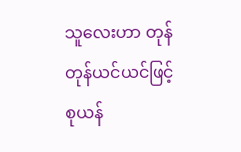သူလေးဟာ တုန်တုန်ယင်ယင်ဖြင့် စုယန်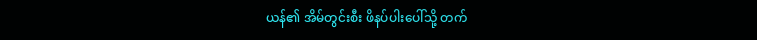ယန်၏ အိမ်တွင်းစီး ဖိနပ်ပါးပေါ်သို့ တက်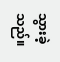သွားခဲ့သည်။